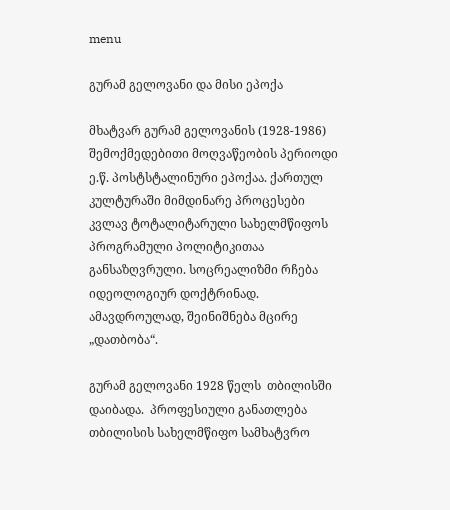menu

გურამ გელოვანი და მისი ეპოქა

მხატვარ გურამ გელოვანის (1928-1986) შემოქმედებითი მოღვაწეობის პერიოდი ე.წ. პოსტსტალინური ეპოქაა. ქართულ კულტურაში მიმდინარე პროცესები კვლავ ტოტალიტარული სახელმწიფოს პროგრამული პოლიტიკითაა განსაზღვრული. სოცრეალიზმი რჩება იდეოლოგიურ დოქტრინად. ამავდროულად, შეინიშნება მცირე „დათბობა“.

გურამ გელოვანი 1928 წელს  თბილისში დაიბადა.  პროფესიული განათლება თბილისის სახელმწიფო სამხატვრო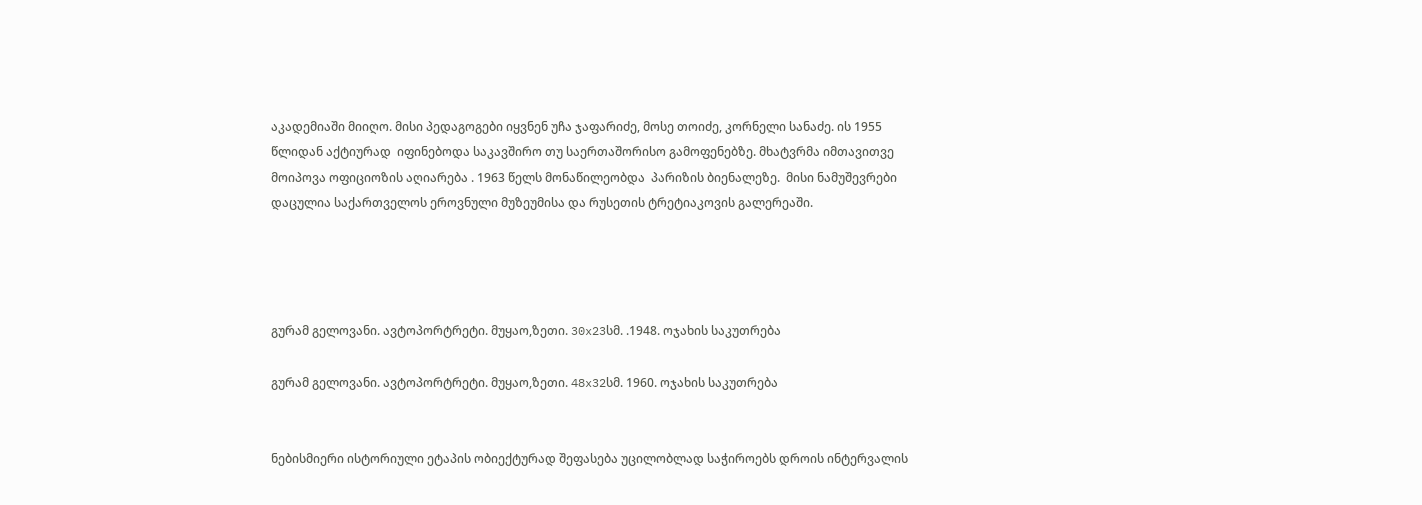აკადემიაში მიიღო. მისი პედაგოგები იყვნენ უჩა ჯაფარიძე, მოსე თოიძე, კორნელი სანაძე. ის 1955 წლიდან აქტიურად  იფინებოდა საკავშირო თუ საერთაშორისო გამოფენებზე. მხატვრმა იმთავითვე მოიპოვა ოფიციოზის აღიარება . 1963 წელს მონაწილეობდა  პარიზის ბიენალეზე.  მისი ნამუშევრები დაცულია საქართველოს ეროვნული მუზეუმისა და რუსეთის ტრეტიაკოვის გალერეაში.




გურამ გელოვანი. ავტოპორტრეტი. მუყაო,ზეთი. 30x23სმ. .1948. ოჯახის საკუთრება

გურამ გელოვანი. ავტოპორტრეტი. მუყაო,ზეთი. 48x32სმ. 1960. ოჯახის საკუთრება


ნებისმიერი ისტორიული ეტაპის ობიექტურად შეფასება უცილობლად საჭიროებს დროის ინტერვალის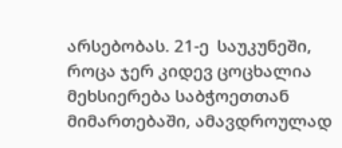არსებობას. 21-ე  საუკუნეში, როცა ჯერ კიდევ ცოცხალია მეხსიერება საბჭოეთთან მიმართებაში, ამავდროულად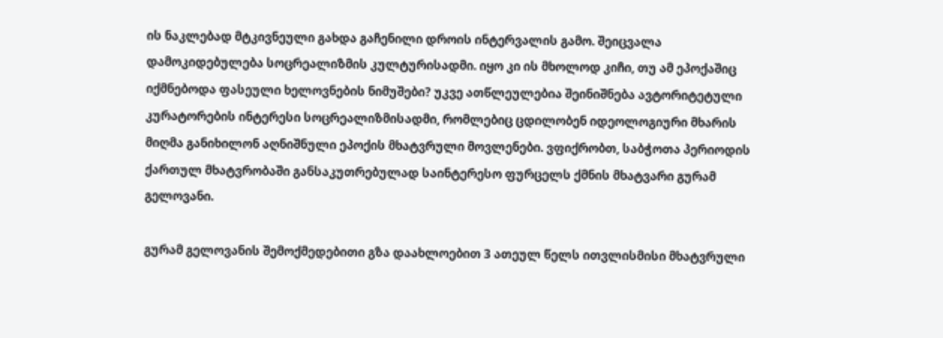ის ნაკლებად მტკივნეული გახდა გაჩენილი დროის ინტერვალის გამო. შეიცვალა დამოკიდებულება სოცრეალიზმის კულტურისადმი. იყო კი ის მხოლოდ კიჩი, თუ ამ ეპოქაშიც იქმნებოდა ფასეული ხელოვნების ნიმუშები? უკვე ათწლეულებია შეინიშნება ავტორიტეტული კურატორების ინტერესი სოცრეალიზმისადმი, რომლებიც ცდილობენ იდეოლოგიური მხარის მიღმა განიხილონ აღნიშნული ეპოქის მხატვრული მოვლენები. ვფიქრობთ, საბჭოთა პერიოდის ქართულ მხატვრობაში განსაკუთრებულად საინტერესო ფურცელს ქმნის მხატვარი გურამ გელოვანი.

გურამ გელოვანის შემოქმედებითი გზა დაახლოებით 3 ათეულ წელს ითვლისმისი მხატვრული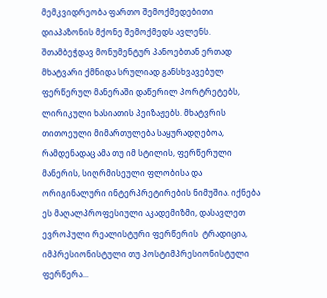მემკვიდრეობა ფართო შემოქმედებითი დიაპაზონის მქონე შემოქმედს ავლენს. შთამბეჭდავ მონუმენტურ პანოებთან ერთად მხატვარი ქმნიდა სრულიად განსხვავებულ ფერწერულ მანერაში დაწერილ პორტრეტებს, ლირიკული ხასიათის პეიზაჟებს. მხატვრის თითოეული მიმართულება საყურადღებოა, რამდენადაც ამა თუ იმ სტილის, ფერწერული მანერის, სიღრმისეული ფლობისა და ორიგინალური ინტერპრეტირების ნიმუშია. იქნება ეს მაღალპროფესიული აკადემიზმი, დასავლეთ ევროპული რეალისტური ფერწერის  ტრადიცია, იმპრესიონისტული თუ პოსტიმპრესიონისტული ფერწერა...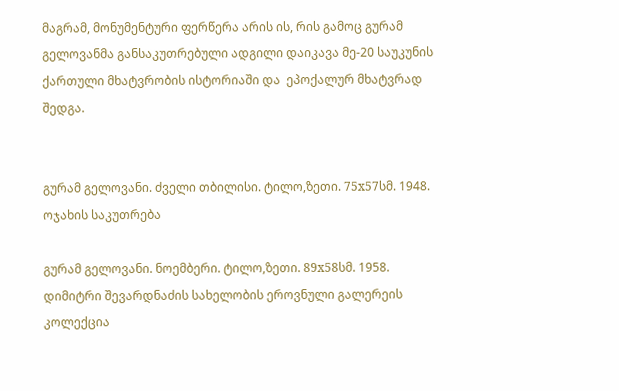მაგრამ, მონუმენტური ფერწერა არის ის, რის გამოც გურამ გელოვანმა განსაკუთრებული ადგილი დაიკავა მე-20 საუკუნის ქართული მხატვრობის ისტორიაში და  ეპოქალურ მხატვრად შედგა.


გურამ გელოვანი. ძველი თბილისი. ტილო,ზეთი. 75x57სმ. 1948.  ოჯახის საკუთრება

გურამ გელოვანი. ნოემბერი. ტილო,ზეთი. 89x58სმ. 1958. დიმიტრი შევარდნაძის სახელობის ეროვნული გალერეის კოლექცია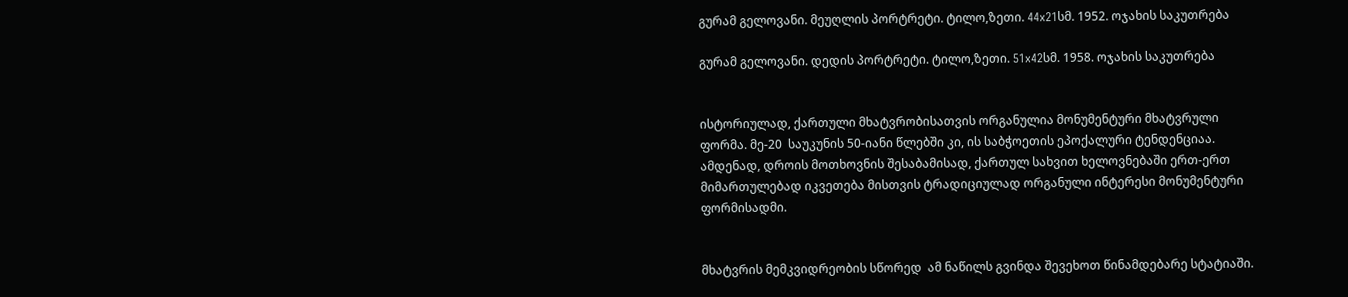გურამ გელოვანი. მეუღლის პორტრეტი. ტილო,ზეთი. 44x21სმ. 1952. ოჯახის საკუთრება

გურამ გელოვანი. დედის პორტრეტი. ტილო,ზეთი. 51x42სმ. 1958. ოჯახის საკუთრება


ისტორიულად, ქართული მხატვრობისათვის ორგანულია მონუმენტური მხატვრული ფორმა. მე-20  საუკუნის 50-იანი წლებში კი, ის საბჭოეთის ეპოქალური ტენდენციაა. ამდენად, დროის მოთხოვნის შესაბამისად, ქართულ სახვით ხელოვნებაში ერთ-ერთ მიმართულებად იკვეთება მისთვის ტრადიციულად ორგანული ინტერესი მონუმენტური ფორმისადმი.


მხატვრის მემკვიდრეობის სწორედ  ამ ნაწილს გვინდა შევეხოთ წინამდებარე სტატიაში.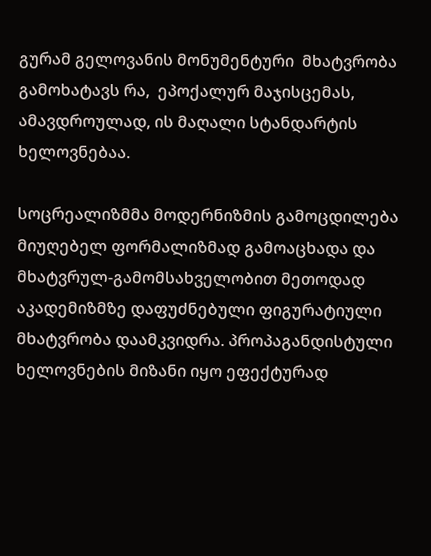გურამ გელოვანის მონუმენტური  მხატვრობა  გამოხატავს რა,  ეპოქალურ მაჯისცემას,  ამავდროულად, ის მაღალი სტანდარტის ხელოვნებაა.

სოცრეალიზმმა მოდერნიზმის გამოცდილება მიუღებელ ფორმალიზმად გამოაცხადა და   მხატვრულ-გამომსახველობით მეთოდად აკადემიზმზე დაფუძნებული ფიგურატიული მხატვრობა დაამკვიდრა. პროპაგანდისტული ხელოვნების მიზანი იყო ეფექტურად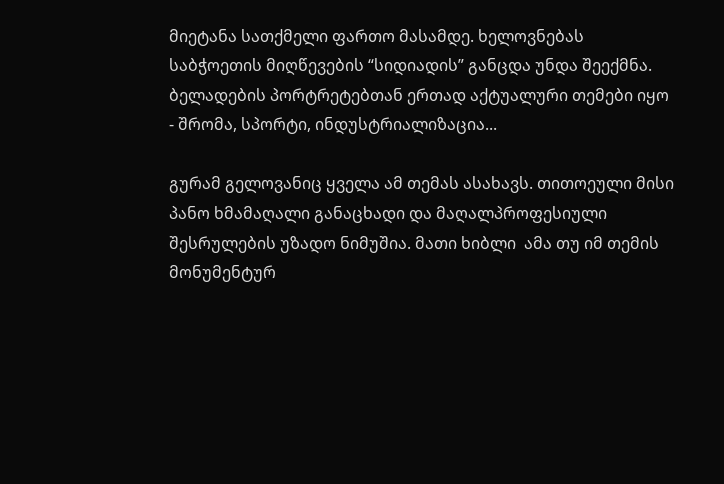მიეტანა სათქმელი ფართო მასამდე. ხელოვნებას საბჭოეთის მიღწევების “სიდიადის” განცდა უნდა შეექმნა. ბელადების პორტრეტებთან ერთად აქტუალური თემები იყო - შრომა, სპორტი, ინდუსტრიალიზაცია...

გურამ გელოვანიც ყველა ამ თემას ასახავს. თითოეული მისი პანო ხმამაღალი განაცხადი და მაღალპროფესიული შესრულების უზადო ნიმუშია. მათი ხიბლი  ამა თუ იმ თემის მონუმენტურ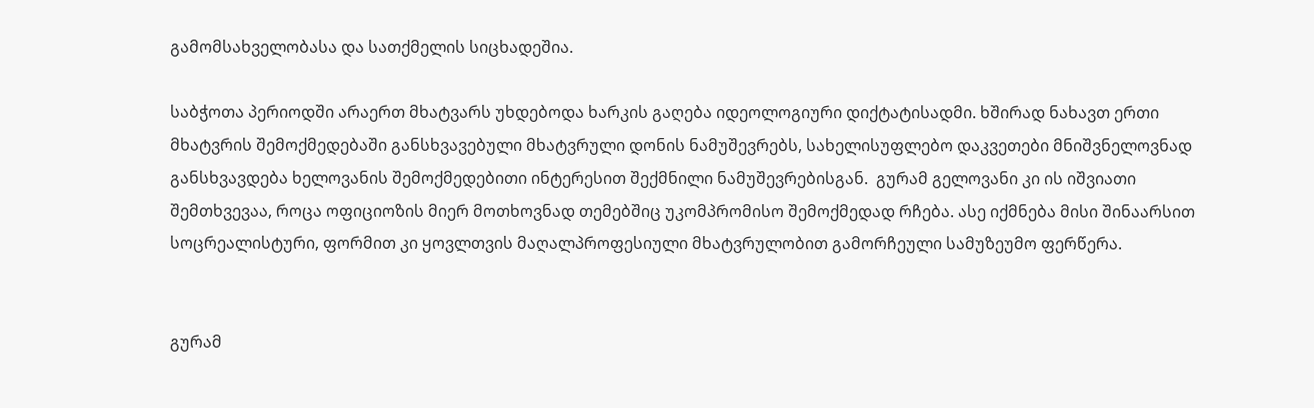გამომსახველობასა და სათქმელის სიცხადეშია.

საბჭოთა პერიოდში არაერთ მხატვარს უხდებოდა ხარკის გაღება იდეოლოგიური დიქტატისადმი. ხშირად ნახავთ ერთი მხატვრის შემოქმედებაში განსხვავებული მხატვრული დონის ნამუშევრებს, სახელისუფლებო დაკვეთები მნიშვნელოვნად განსხვავდება ხელოვანის შემოქმედებითი ინტერესით შექმნილი ნამუშევრებისგან.  გურამ გელოვანი კი ის იშვიათი შემთხვევაა, როცა ოფიციოზის მიერ მოთხოვნად თემებშიც უკომპრომისო შემოქმედად რჩება. ასე იქმნება მისი შინაარსით სოცრეალისტური, ფორმით კი ყოვლთვის მაღალპროფესიული მხატვრულობით გამორჩეული სამუზეუმო ფერწერა.


გურამ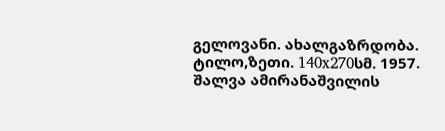გელოვანი. ახალგაზრდობა. ტილო,ზეთი. 140x270სმ. 1957. შალვა ამირანაშვილის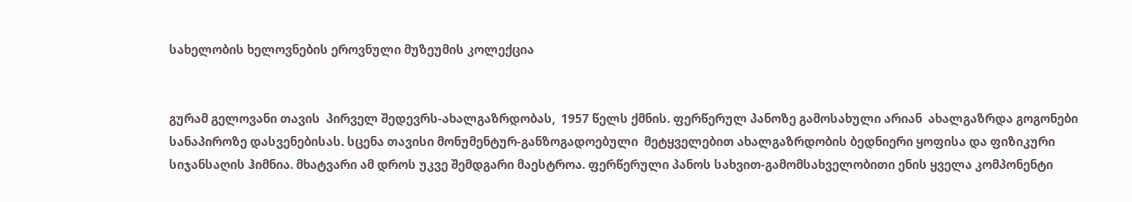სახელობის ხელოვნების ეროვნული მუზეუმის კოლექცია


გურამ გელოვანი თავის  პირველ შედევრს-ახალგაზრდობას,  1957 წელს ქმნის. ფერწერულ პანოზე გამოსახული არიან  ახალგაზრდა გოგონები სანაპიროზე დასვენებისას. სცენა თავისი მონუმენტურ-განზოგადოებული  მეტყველებით ახალგაზრდობის ბედნიერი ყოფისა და ფიზიკური სიჯანსაღის ჰიმნია. მხატვარი ამ დროს უკვე შემდგარი მაესტროა. ფერწერული პანოს სახვით-გამომსახველობითი ენის ყველა კომპონენტი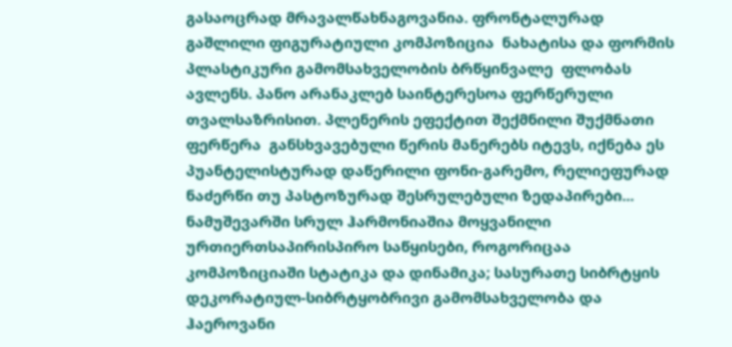გასაოცრად მრავალწახნაგოვანია. ფრონტალურად გაშლილი ფიგურატიული კომპოზიცია  ნახატისა და ფორმის პლასტიკური გამომსახველობის ბრწყინვალე  ფლობას ავლენს. პანო არანაკლებ საინტერესოა ფერწერული თვალსაზრისით. პლენერის ეფექტით შექმნილი შუქმნათი ფერწერა  განსხვავებული წერის მანერებს იტევს, იქნება ეს პუანტელისტურად დაწერილი ფონი-გარემო, რელიეფურად ნაძერწი თუ პასტოზურად შესრულებული ზედაპირები... ნამუშევარში სრულ ჰარმონიაშია მოყვანილი ურთიერთსაპირისპირო საწყისები, როგორიცაა კომპოზიციაში სტატიკა და დინამიკა; სასურათე სიბრტყის დეკორატიულ-სიბრტყობრივი გამომსახველობა და  ჰაეროვანი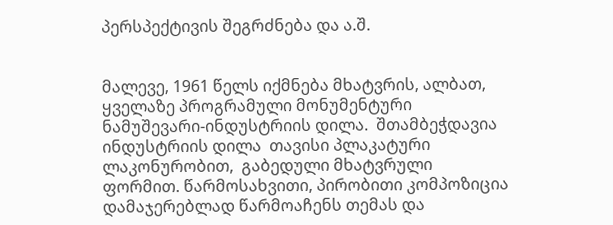პერსპექტივის შეგრძნება და ა.შ.


მალევე, 1961 წელს იქმნება მხატვრის, ალბათ, ყველაზე პროგრამული მონუმენტური ნამუშევარი-ინდუსტრიის დილა.  შთამბეჭდავია ინდუსტრიის დილა  თავისი პლაკატური ლაკონურობით,  გაბედული მხატვრული ფორმით. წარმოსახვითი, პირობითი კომპოზიცია დამაჯერებლად წარმოაჩენს თემას და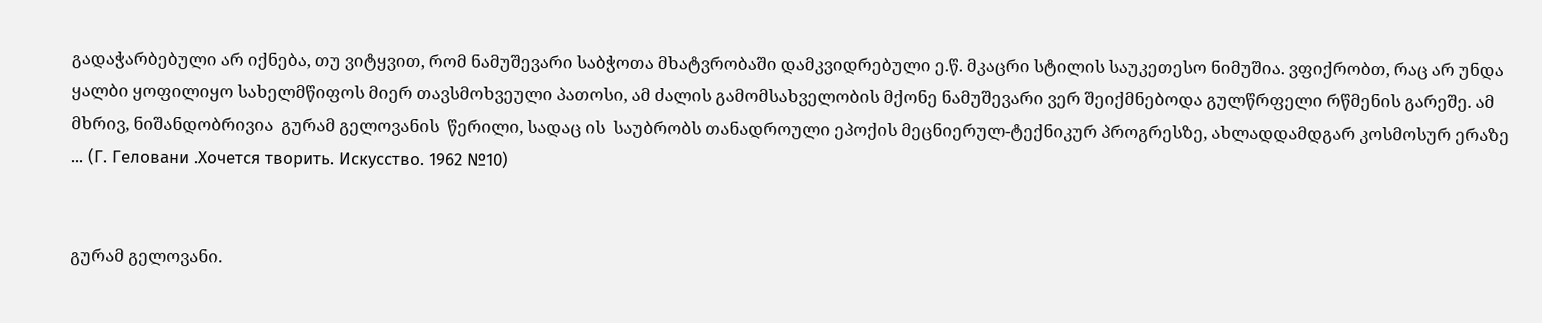გადაჭარბებული არ იქნება, თუ ვიტყვით, რომ ნამუშევარი საბჭოთა მხატვრობაში დამკვიდრებული ე.წ. მკაცრი სტილის საუკეთესო ნიმუშია. ვფიქრობთ, რაც არ უნდა ყალბი ყოფილიყო სახელმწიფოს მიერ თავსმოხვეული პათოსი, ამ ძალის გამომსახველობის მქონე ნამუშევარი ვერ შეიქმნებოდა გულწრფელი რწმენის გარეშე. ამ მხრივ, ნიშანდობრივია  გურამ გელოვანის  წერილი, სადაც ის  საუბრობს თანადროული ეპოქის მეცნიერულ-ტექნიკურ პროგრესზე, ახლადდამდგარ კოსმოსურ ერაზე  ... (Г. Геловани .Хочется творить. Искусство. 1962 №10)


გურამ გელოვანი.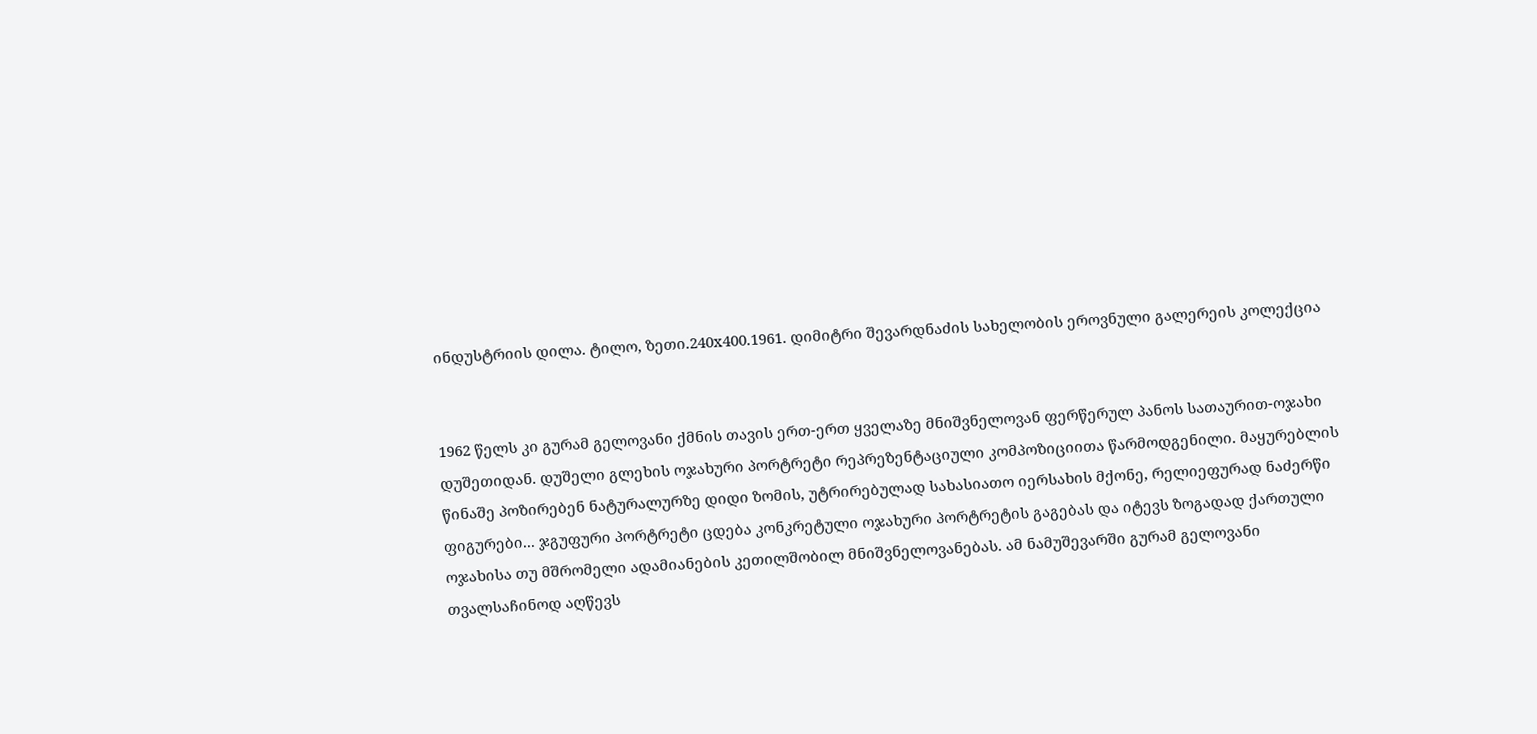ინდუსტრიის დილა. ტილო, ზეთი.240x400.1961. დიმიტრი შევარდნაძის სახელობის ეროვნული გალერეის კოლექცია


1962 წელს კი გურამ გელოვანი ქმნის თავის ერთ-ერთ ყველაზე მნიშვნელოვან ფერწერულ პანოს სათაურით-ოჯახი დუშეთიდან. დუშელი გლეხის ოჯახური პორტრეტი რეპრეზენტაციული კომპოზიციითა წარმოდგენილი. მაყურებლის წინაშე პოზირებენ ნატურალურზე დიდი ზომის, უტრირებულად სახასიათო იერსახის მქონე, რელიეფურად ნაძერწი ფიგურები... ჯგუფური პორტრეტი ცდება კონკრეტული ოჯახური პორტრეტის გაგებას და იტევს ზოგადად ქართული ოჯახისა თუ მშრომელი ადამიანების კეთილშობილ მნიშვნელოვანებას. ამ ნამუშევარში გურამ გელოვანი თვალსაჩინოდ აღწევს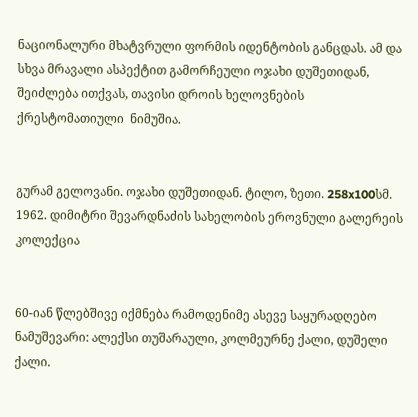ნაციონალური მხატვრული ფორმის იდენტობის განცდას. ამ და სხვა მრავალი ასპექტით გამორჩეული ოჯახი დუშეთიდან,  შეიძლება ითქვას, თავისი დროის ხელოვნების ქრესტომათიული  ნიმუშია.


გურამ გელოვანი. ოჯახი დუშეთიდან. ტილო, ზეთი. 258x100სმ. 1962. დიმიტრი შევარდნაძის სახელობის ეროვნული გალერეის კოლექცია


60-იან წლებშივე იქმნება რამოდენიმე ასევე საყურადღებო ნამუშევარი: ალექსი თუშარაული, კოლმეურნე ქალი, დუშელი ქალი.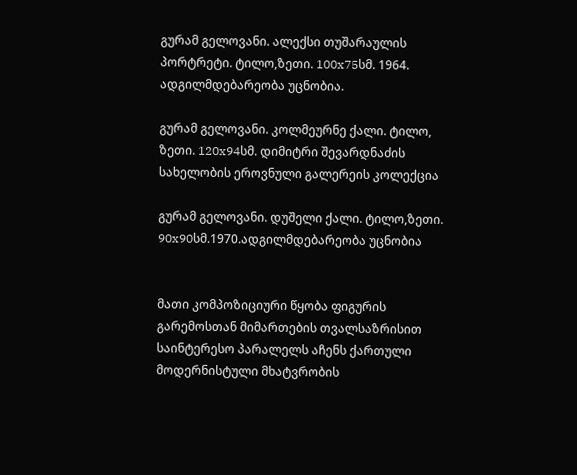გურამ გელოვანი. ალექსი თუშარაულის პორტრეტი. ტილო,ზეთი. 100x75სმ. 1964. ადგილმდებარეობა უცნობია.

გურამ გელოვანი. კოლმეურნე ქალი. ტილო, ზეთი. 120x94სმ. დიმიტრი შევარდნაძის სახელობის ეროვნული გალერეის კოლექცია

გურამ გელოვანი. დუშელი ქალი. ტილო,ზეთი. 90x90სმ.1970.ადგილმდებარეობა უცნობია


მათი კომპოზიციური წყობა ფიგურის გარემოსთან მიმართების თვალსაზრისით საინტერესო პარალელს აჩენს ქართული მოდერნისტული მხატვრობის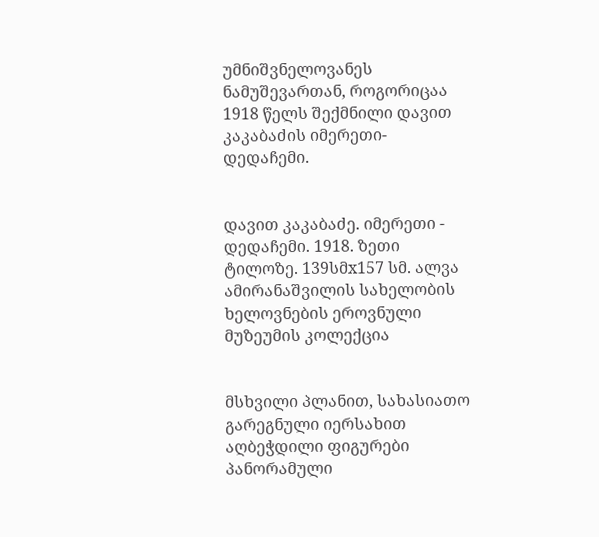უმნიშვნელოვანეს ნამუშევართან, როგორიცაა 1918 წელს შექმნილი დავით კაკაბაძის იმერეთი-დედაჩემი.


დავით კაკაბაძე. იმერეთი - დედაჩემი. 1918. ზეთი ტილოზე. 139სმx157 სმ. ალვა ამირანაშვილის სახელობის ხელოვნების ეროვნული მუზეუმის კოლექცია


მსხვილი პლანით, სახასიათო გარეგნული იერსახით აღბეჭდილი ფიგურები პანორამული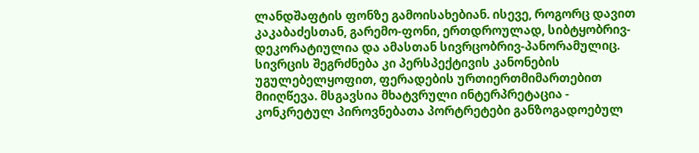ლანდშაფტის ფონზე გამოისახებიან. ისევე, როგორც დავით კაკაბაძესთან, გარემო-ფონი, ერთდროულად, სიბტყობრივ-დეკორატიულია და ამასთან სივრცობრივ-პანორამულიც. სივრცის შეგრძნება კი პერსპექტივის კანონების უგულებელყოფით, ფერადების ურთიერთმიმართებით მიიღწევა. მსგავსია მხატვრული ინტერპრეტაცია - კონკრეტულ პიროვნებათა პორტრეტები განზოგადოებულ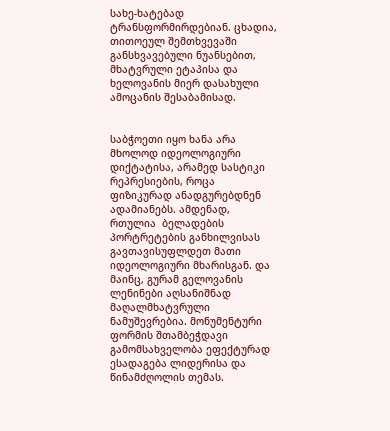სახე-ხატებად ტრანსფორმირდებიან. ცხადია, თითოეულ შემთხვევაში განსხვავებული ნუანსებით, მხატვრული ეტაპისა და ხელოვანის მიერ დასახული ამოცანის შესაბამისად.


საბჭოეთი იყო ხანა არა მხოლოდ იდეოლოგიური დიქტატისა, არამედ სასტიკი რეპრესიების, როცა ფიზიკურად ანადგურებდნენ ადამიანებს. ამდენად, რთულია  ბელადების პორტრეტების განხილვისას გავთავისუფლდეთ მათი იდეოლოგიური მხარისგან. და მაინც, გურამ გელოვანის ლენინები აღსანიშნად მაღალმხატვრული ნამუშევრებია. მონუმენტური ფორმის შთამბეჭდავი გამომსახველობა ეფექტურად ესადაგება ლიდერისა და წინამძღოლის თემას.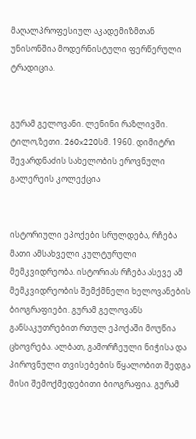მაღალპროფესიულ აკადემიზმთან უნისონშია მოდერნისტული ფერწერული ტრადიცია.


გურამ გელოვანი. ლენინი რაზლივში. ტილო,ზეთი. 260x220სმ. 1960. დიმიტრი შევარდნაძის სახელობის ეროვნული გალერეის კოლექცია


ისტორიული ეპოქები სრულდება, რჩება მათი ამსახველი კულტურული მემკვიდრეობა. ისტორიას რჩება ასევე ამ მემკვიდრეობის შემქმნელი ხელოვანების ბიოგრაფიები. გურამ გელოვანს განსაკუთრებით რთულ ეპოქაში მოუწია ცხოვრება. ალბათ, გამორჩეული ნიჭისა და პიროვნული თვისებების წყალობით შედგა მისი შემოქმედებითი ბიოგრაფია. გურამ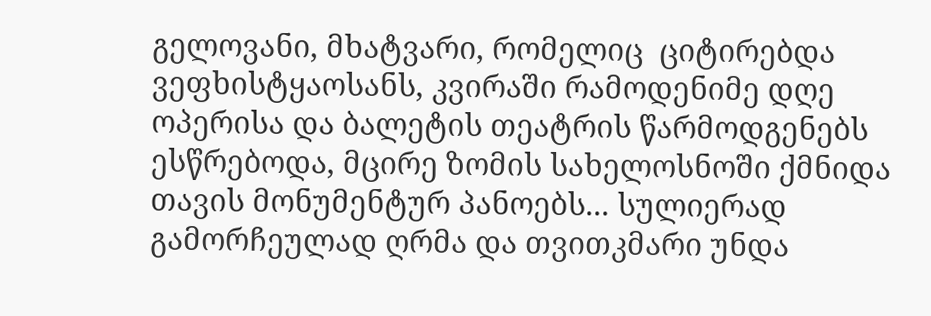გელოვანი, მხატვარი, რომელიც  ციტირებდა ვეფხისტყაოსანს, კვირაში რამოდენიმე დღე ოპერისა და ბალეტის თეატრის წარმოდგენებს ესწრებოდა, მცირე ზომის სახელოსნოში ქმნიდა თავის მონუმენტურ პანოებს... სულიერად გამორჩეულად ღრმა და თვითკმარი უნდა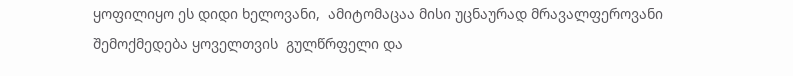ყოფილიყო ეს დიდი ხელოვანი,  ამიტომაცაა მისი უცნაურად მრავალფეროვანი შემოქმედება ყოველთვის  გულწრფელი და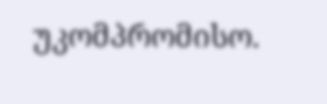უკომპრომისო.